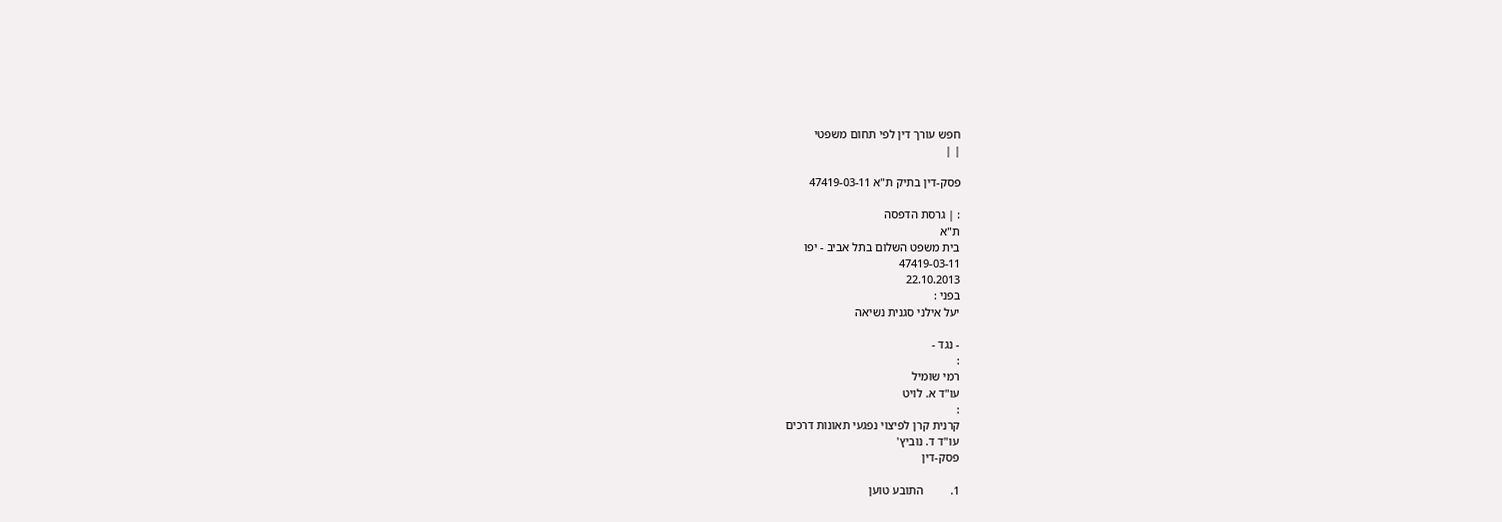חפש עורך דין לפי תחום משפטי
| |

פסק-דין בתיק ת"א 47419-03-11

: | גרסת הדפסה
ת"א
בית משפט השלום בתל אביב - יפו
47419-03-11
22.10.2013
בפני :
יעל אילני סגנית נשיאה

- נגד -
:
רמי שומיל
עו"ד א. לויט
:
קרנית קרן לפיצוי נפגעי תאונות דרכים
עו"ד ד. נוביץ'
פסק-דין

1.         התובע טוען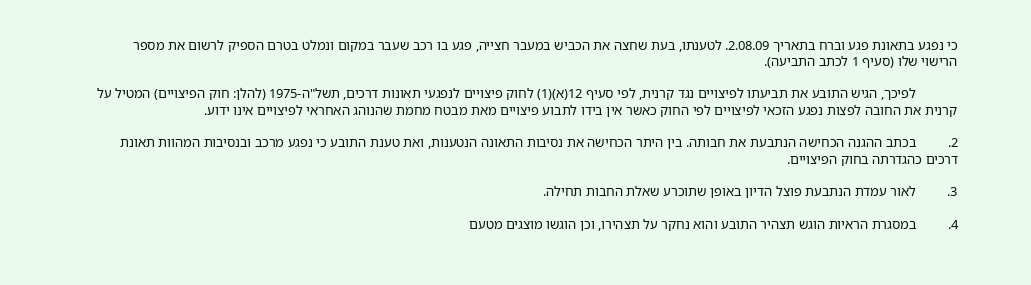כי נפגע בתאונת פגע וברח בתאריך 2.08.09. לטענתו, בעת שחצה את הכביש במעבר חצייה, פגע בו רכב שעבר במקום ונמלט בטרם הספיק לרשום את מספר הרישוי שלו (סעיף 1 לכתב התביעה).

            לפיכך, הגיש התובע את תביעתו לפיצויים נגד קרנית, לפי סעיף 12(א)(1) לחוק פיצויים לנפגעי תאונות דרכים, תשל"ה-1975 (להלן: חוק הפיצויים) המטיל על קרנית את החובה לפצות נפגע הזכאי לפיצויים לפי החוק כאשר אין בידו לתבוע פיצויים מאת מבטח מחמת שהנוהג האחראי לפיצויים אינו ידוע.

2.         בכתב ההגנה הכחישה הנתבעת את חבותה. בין היתר הכחישה את נסיבות התאונה הנטענות, ואת טענת התובע כי נפגע מרכב ובנסיבות המהוות תאונת דרכים כהגדרתה בחוק הפיצויים.

3.         לאור עמדת הנתבעת פוצל הדיון באופן שתוכרע שאלת החבות תחילה.

4.         במסגרת הראיות הוגש תצהיר התובע והוא נחקר על תצהירו, וכן הוגשו מוצגים מטעם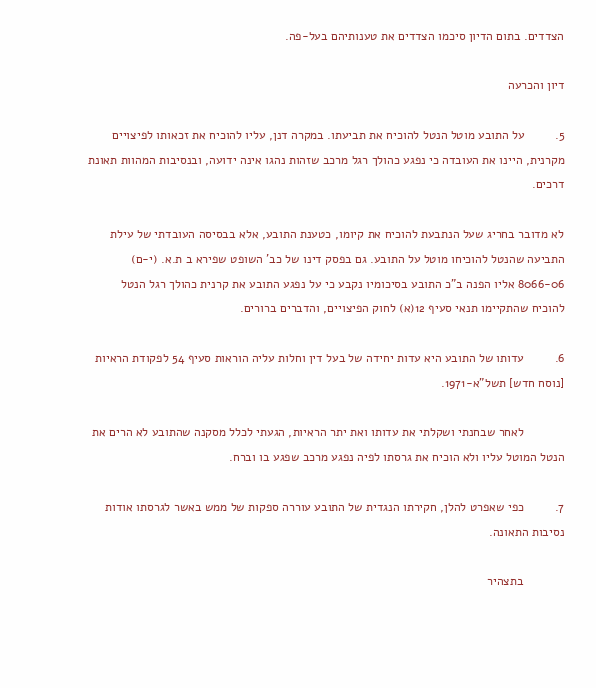הצדדים. בתום הדיון סיכמו הצדדים את טענותיהם בעל-פה.

דיון והכרעה

5.         על התובע מוטל הנטל להוכיח את תביעתו. במקרה דנן, עליו להוכיח את זכאותו לפיצויים מקרנית, היינו את העובדה כי נפגע כהולך רגל מרכב שזהות נהגו אינה ידועה, ובנסיבות המהוות תאונת דרכים.

לא מדובר בחריג שעל הנתבעת להוכיח את קיומו, כטענת התובע, אלא בבסיסה העובדתי של עילת התביעה שהנטל להוכיחו מוטל על התובע. גם בפסק דינו של כב' השופט שפירא ב ת.א. (י-ם) 8066-06 אליו הפנה ב"כ התובע בסיכומיו נקבע כי על נפגע התובע את קרנית כהולך רגל הנטל להוכיח שהתקיימו תנאי סעיף 12(א) לחוק הפיצויים, והדברים ברורים.

6.         עדותו של התובע היא עדות יחידה של בעל דין וחלות עליה הוראות סעיף 54 לפקודת הראיות [נוסח חדש] תשל"א-1971.

            לאחר שבחנתי ושקלתי את עדותו ואת יתר הראיות, הגעתי לכלל מסקנה שהתובע לא הרים את הנטל המוטל עליו ולא הוכיח את גרסתו לפיה נפגע מרכב שפגע בו וברח.

7.         כפי שאפרט להלן, חקירתו הנגדית של התובע עוררה ספקות של ממש באשר לגרסתו אודות נסיבות התאונה.

            בתצהיר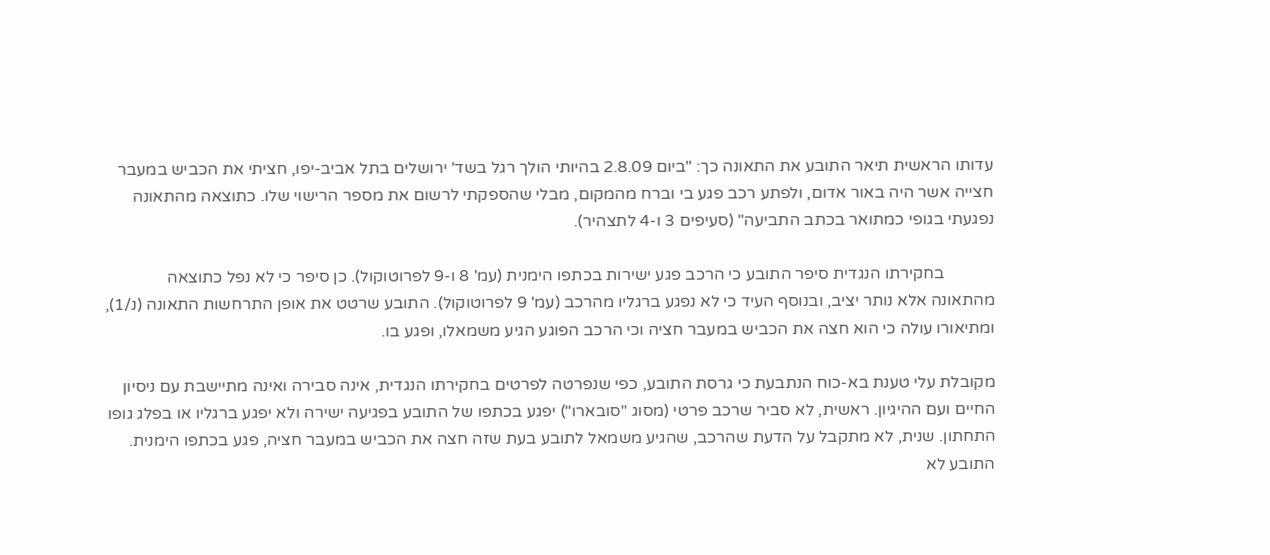עדותו הראשית תיאר התובע את התאונה כך: "ביום 2.8.09 בהיותי הולך רגל בשד' ירושלים בתל אביב-יפו, חציתי את הכביש במעבר חצייה אשר היה באור אדום, ולפתע רכב פגע בי וברח מהמקום, מבלי שהספקתי לרשום את מספר הרישוי שלו. כתוצאה מהתאונה נפגעתי בגופי כמתואר בכתב התביעה" (סעיפים 3 ו-4 לתצהיר).

            בחקירתו הנגדית סיפר התובע כי הרכב פגע ישירות בכתפו הימנית (עמ' 8 ו-9 לפרוטוקול). כן סיפר כי לא נפל כתוצאה מהתאונה אלא נותר יציב, ובנוסף העיד כי לא נפגע ברגליו מהרכב (עמ' 9 לפרוטוקול). התובע שרטט את אופן התרחשות התאונה (נ/1), ומתיאורו עולה כי הוא חצה את הכביש במעבר חציה וכי הרכב הפוגע הגיע משמאלו, ופגע בו.

מקובלת עלי טענת בא-כוח הנתבעת כי גרסת התובע, כפי שנפרטה לפרטים בחקירתו הנגדית, אינה סבירה ואינה מתיישבת עם ניסיון החיים ועם ההיגיון. ראשית, לא סביר שרכב פרטי (מסוג "סובארו") יפגע בכתפו של התובע בפגיעה ישירה ולא יפגע ברגליו או בפלג גופו התחתון. שנית, לא מתקבל על הדעת שהרכב, שהגיע משמאל לתובע בעת שזה חצה את הכביש במעבר חציה, פגע בכתפו הימנית. התובע לא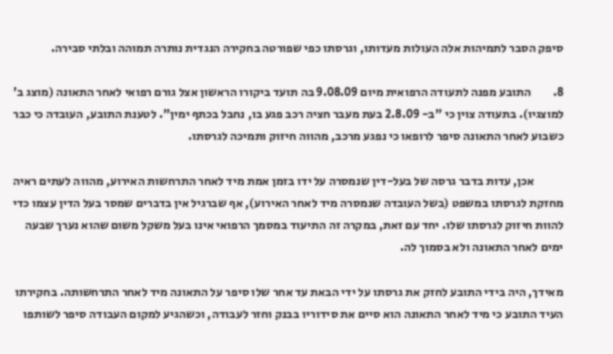סיפק הסבר לתמיהות אלה העולות מעדותו, וגרסתו כפי שפורטה בחקירה הנגדית נותרה תמוהה ובלתי סבירה.

8.         התובע מפנה לתעודה הרפואית מיום 9.08.09 בה תועד ביקורו הראשון אצל גורם רפואי לאחר התאונה (מוצג ב' למוצגיו). בתעודה צוין כי "ב- 2.8.09 בעת מעבר חציה רכב פגע בו, נחבל בכתף ימין". לטענת התובע, העובדה כי כבר כשבוע לאחר התאונה סיפר לרופאו כי נפגע מרכב, מהווה חיזוק ותמיכה לגרסתו.

            אכן, עדות בדבר גרסה של בעל-דין שנמסרה על ידו בזמן אמת מיד לאחר התרחשות האירוע, מהווה לעתים ראיה מחזקת לגרסתו במשפט (בשל העובדה שנמסרה מיד לאחר האירוע), אף שברגיל אין בדברים שמסר בעל הדין עצמו כדי להוות חיזוק לגרסתו שלו. יחד עם זאת, במקרה זה התיעוד במסמך הרפואי אינו בעל משקל משום שהוא נערך שבעה ימים לאחר התאונה ולא בסמוך לה.

מאידך, היה בידי התובע לחזק את גרסתו על ידי הבאת עד אחר שלו סיפר על התאונה מיד לאחר התרחשותה. בחקירתו העיד התובע כי מיד לאחר התאונה הוא סיים את סידוריו בבנק וחזר לעבודה, וכשהגיע למקום העבודה סיפר לשותפו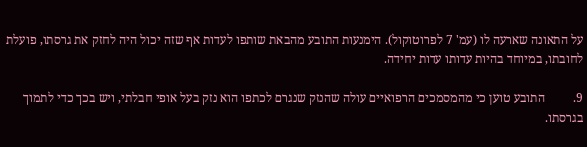על התאונה שארעה לו (עמ' 7 לפרוטוקול). הימנעות התובע מהבאת שותפו לעדות אף שזה יכול היה לחזק את גרסתו, פועלת לחובתו, במיוחד בהיות עדותו עדות יחידה.

9.         התובע טוען כי מהמסמכים הרפואיים עולה שהנזק שנגרם לכתפו הוא נזק בעל אופי חבלתי, ויש בכך כדי לתמוך בגרסתו.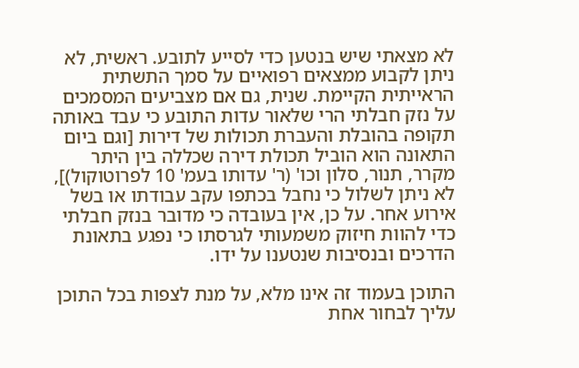לא מצאתי שיש בנטען כדי לסייע לתובע. ראשית, לא ניתן לקבוע ממצאים רפואיים על סמך התשתית הראייתית הקיימת. שנית, גם אם מצביעים המסמכים על נזק חבלתי הרי שלאור עדות התובע כי עבד באותה תקופה בהובלת והעברת תכולות של דירות [וגם ביום התאונה הוא הוביל תכולת דירה שכללה בין היתר מקרר, תנור, סלון וכו' (ר' עדותו בעמ' 10 לפרוטוקול)], לא ניתן לשלול כי נחבל בכתפו עקב עבודתו או בשל אירוע אחר. על כן, אין בעובדה כי מדובר בנזק חבלתי כדי להוות חיזוק משמעותי לגרסתו כי נפגע בתאונת הדרכים ובנסיבות שנטענו על ידו.

התוכן בעמוד זה אינו מלא, על מנת לצפות בכל התוכן עליך לבחור אחת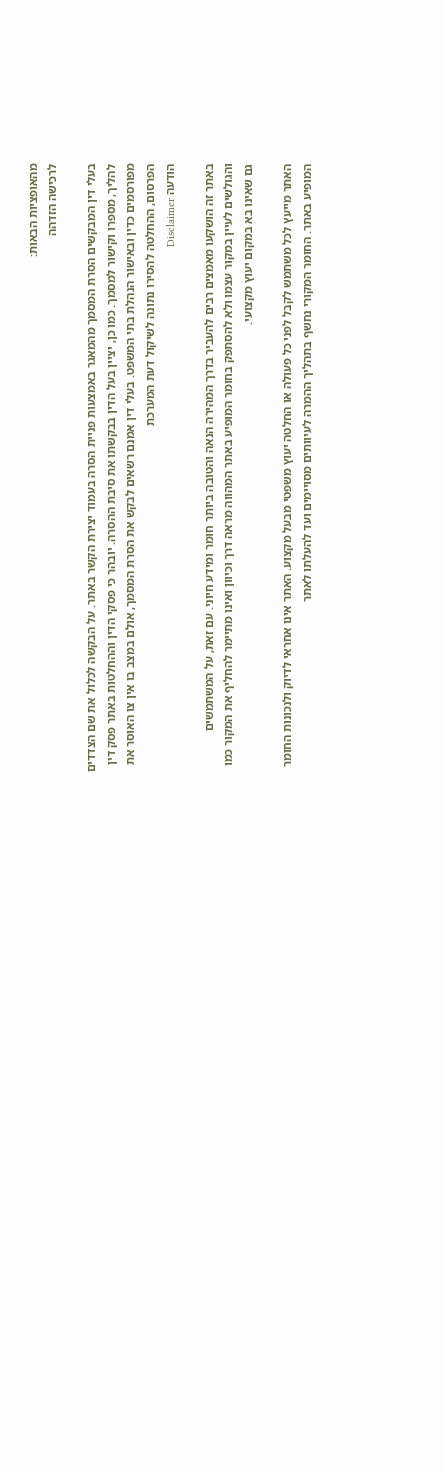מהאופציות הבאות:
לרכישה הזדהה

בעלי דין המבקשים הסרת המסמך מהמאגר באמצעות פניית הסרה בעמוד יצירת הקשר באתר. על הבקשה לכלול את שם הצדדים להליך, מספרו וקישור למסמך. כמו כן, יציין בעל הדין בבקשתו את סיבת ההסרה. יובהר כי פסקי הדין וההחלטות באתר פסק דין מפורסמים כדין ובאישור הנהלת בתי המשפט. בעלי דין אמנם רשאים לבקש את הסרת המסמך, אולם במצב בו אין צו האוסר את הפרסום, ההחלטה להסירו נתונה לשיקול דעת המערכת
הודעה Disclaimer

באתר זה הושקעו מאמצים רבים להעביר בדרך המהירה הנאה והטובה ביותר חומר ומידע חיוני. עם זאת, על המשתמשים והגולשים לעיין במקור עצמו ולא להסתפק בחומר המופיע באתר המהווה מראה דרך וכיוון ואינו מתיימר להחליף את המקור כמו גם שאינו בא במקום יעוץ מקצועי.

האתר מייעץ לכל משתמש לקבל לפני כל פעולה או החלטה יעוץ משפטי מבעל מקצוע. האתר אינו אחראי לדיוק ולנכונות החומר המופיע באתר. החומר המקורי נחשף בתהליך ההמרה לעיוותים מסויימים ועד להעלתו לאתר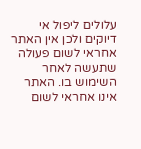עלולים ליפול אי דיוקים ולכן אין האתר אחראי לשום פעולה שתעשה לאחר השימוש בו. האתר אינו אחראי לשום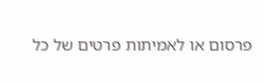פרסום או לאמיתות פרטים של כל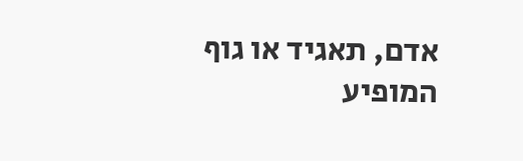אדם, תאגיד או גוף המופיע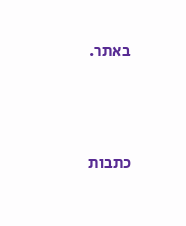באתר.




כתבות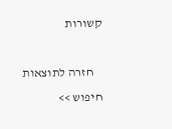קשורות

    חזרה לתוצאות חיפוש >>